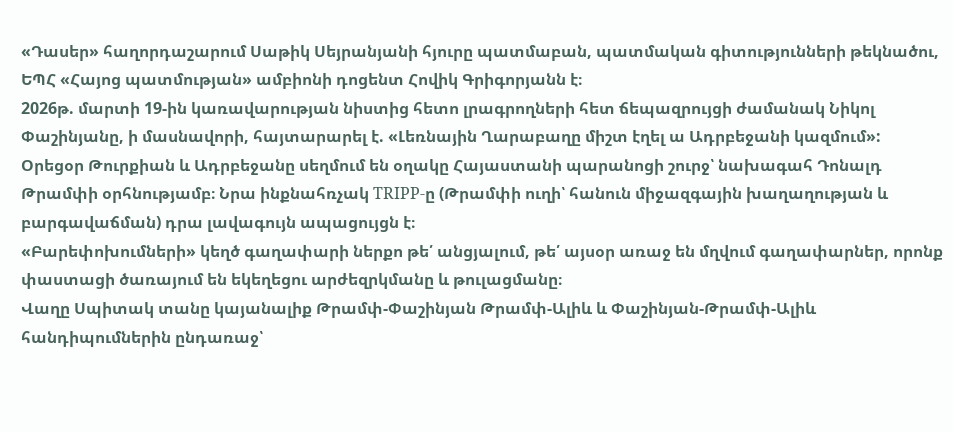«Դասեր» հաղորդաշարում Սաթիկ Սեյրանյանի հյուրը պատմաբան, պատմական գիտությունների թեկնածու, ԵՊՀ «Հայոց պատմության» ամբիոնի դոցենտ Հովիկ Գրիգորյանն է։
2026թ. մարտի 19-ին կառավարության նիստից հետո լրագրողների հետ ճեպազրույցի ժամանակ Նիկոլ Փաշինյանը, ի մասնավորի, հայտարարել է. «Լեռնային Ղարաբաղը միշտ էղել ա Ադրբեջանի կազմում»:
Օրեցօր Թուրքիան և Ադրբեջանը սեղմում են օղակը Հայաստանի պարանոցի շուրջ՝ նախագահ Դոնալդ Թրամփի օրհնությամբ։ Նրա ինքնահռչակ TRIPP-ը (Թրամփի ուղի՝ հանուն միջազգային խաղաղության և բարգավաճման) դրա լավագույն ապացույցն է։
«Բարեփոխումների» կեղծ գաղափարի ներքո թե՛ անցյալում, թե՛ այսօր առաջ են մղվում գաղափարներ, որոնք փաստացի ծառայում են եկեղեցու արժեզրկմանը և թուլացմանը։
Վաղը Սպիտակ տանը կայանալիք Թրամփ-Փաշինյան Թրամփ-Ալիև և Փաշինյան-Թրամփ-Ալիև հանդիպումներին ընդառաջ՝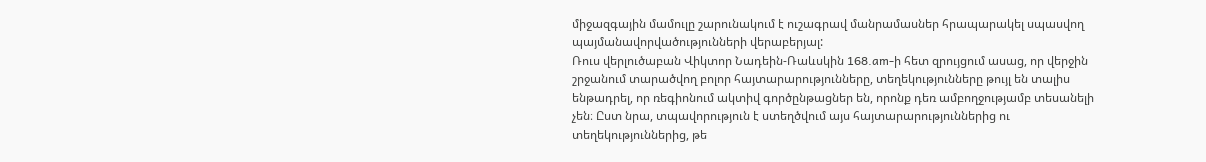միջազգային մամուլը շարունակում է ուշագրավ մանրամասներ հրապարակել սպասվող պայմանավորվածությունների վերաբերյալ:
Ռուս վերլուծաբան Վիկտոր Նադեին-Ռաևսկին 168.am-ի հետ զրույցում ասաց, որ վերջին շրջանում տարածվող բոլոր հայտարարությունները, տեղեկությունները թույլ են տալիս ենթադրել, որ ռեգիոնում ակտիվ գործընթացներ են, որոնք դեռ ամբողջությամբ տեսանելի չեն։ Ըստ նրա, տպավորություն է ստեղծվում այս հայտարարություններից ու տեղեկություններից, թե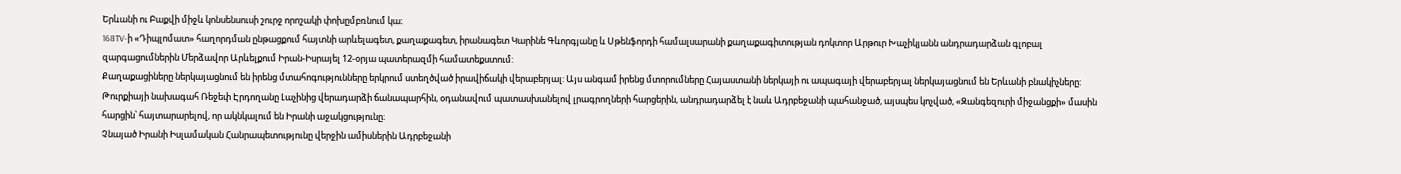Երևանի ու Բաքվի միջև կոնսենսուսի շուրջ որոշակի փոխըմբռնում կա։
168TV-ի «Դիպլոմատ» հաղորդման ընթացքում հայտնի արևելագետ, քաղաքագետ, իրանագետ Կարինե Գևորգյանը և Սթենֆորդի համալսարանի քաղաքագիտության դոկտոր Արթուր Խաչիկյանն անդրադարձան գլոբալ զարգացումներին Մերձավոր Արևելքում Իրան-Իսրայել 12-օրյա պատերազմի համատեքստում:
Քաղաքացիները ներկայացնում են իրենց մտահոգությունները երկրում ստեղծված իրավիճակի վերաբերյալ: Այս անգամ իրենց մտորումները Հայաստանի ներկայի ու ապագայի վերաբերյալ ներկայացնում են Երևանի բնակիչները:
Թուրքիայի նախագահ Ռեջեփ Էրդողանը Լաչինից վերադարձի ճանապարհին, օդանավում պատասխանելով լրագրողների հարցերին, անդրադարձել է նաև Ադրբեջանի պահանջած, այսպես կոչված, «Զանգեզուրի միջանցքի» մասին հարցին՝ հայտարարելով, որ ակնկալում են Իրանի աջակցությունը։
Չնայած Իրանի Իսլամական Հանրապետությունը վերջին ամիսներին Ադրբեջանի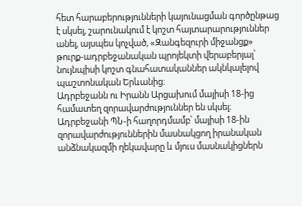հետ հարաբերությունների կայունացման գործընթաց է սկսել, շարունակում է կոշտ հայտարարություններ անել, այսպես կոչված, «Զանգեզուրի միջանցք» թուրք-ադրբեջանական պրոյեկտի վերաբերյալ՝ նույնպիսի կոշտ գնահատականներ ակնկալելով պաշտոնական Երևանից։
Ադրբեջանն ու Իրանն Արցախում մայիսի 18-ից համատեղ զորավարժություններ են սկսել։ Ադրբեջանի ՊՆ-ի հաղորդմամբ՝ մայիսի 18-ին զորավարժություններին մասնակցող իրանական անձնակազմի ղեկավարը և մյուս մասնակիցներն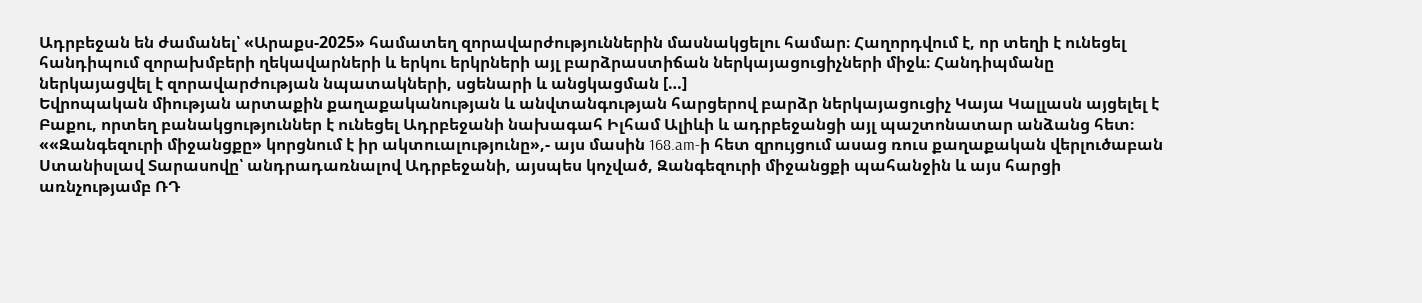Ադրբեջան են ժամանել՝ «Արաքս-2025» համատեղ զորավարժություններին մասնակցելու համար։ Հաղորդվում է, որ տեղի է ունեցել հանդիպում զորախմբերի ղեկավարների և երկու երկրների այլ բարձրաստիճան ներկայացուցիչների միջև։ Հանդիպմանը ներկայացվել է զորավարժության նպատակների, սցենարի և անցկացման […]
Եվրոպական միության արտաքին քաղաքականության և անվտանգության հարցերով բարձր ներկայացուցիչ Կայա Կալլասն այցելել է Բաքու, որտեղ բանակցություններ է ունեցել Ադրբեջանի նախագահ Իլհամ Ալիևի և ադրբեջանցի այլ պաշտոնատար անձանց հետ։
««Զանգեզուրի միջանցքը» կորցնում է իր ակտուալությունը»,- այս մասին 168.am-ի հետ զրույցում ասաց ռուս քաղաքական վերլուծաբան Ստանիսլավ Տարասովը՝ անդրադառնալով Ադրբեջանի, այսպես կոչված, Զանգեզուրի միջանցքի պահանջին և այս հարցի առնչությամբ ՌԴ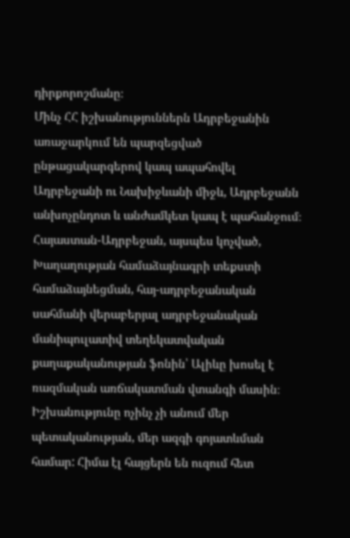դիրքորոշմանը։
Մինչ ՀՀ իշխանություններն Ադրբեջանին առաջարկում են պարզեցված ընթացակարգերով կապ ապահովել Ադրբեջանի ու Նախիջևանի միջև, Ադրբեջանն անխոչընդոտ և անժամկետ կապ է պահանջում։
Հայաստան-Ադրբեջան, այսպես կոչված, Խաղաղության համաձայնագրի տեքստի համաձայնեցման, հայ-ադրբեջանական սահմանի վերաբերյալ ադրբեջանական մանիպուլատիվ տեղեկատվական քաղաքականության ֆոնին՝ Ալիևը խոսել է ռազմական առճակատման վտանգի մասին։
Իշխանությունը ոչինչ չի անում մեր պետականության, մեր ազգի գոյատևման համար: Հիմա էլ հայցերն են ուզում հետ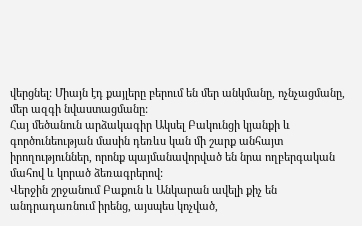վերցնել: Միայն էդ քայլերը բերում են մեր անկմանը, ոչնչացմանը, մեր ազգի նվաստացմանը:
Հայ մեծանուն արձակագիր Ակսել Բակունցի կյանքի և գործունեության մասին դեռևս կան մի շարք անհայտ իրողություններ, որոնք պայմանավորված են նրա ողբերգական մահով և կորած ձեռագրերով:
Վերջին շրջանում Բաքուն և Անկարան ավելի քիչ են անդրադառնում իրենց, այսպես կոչված,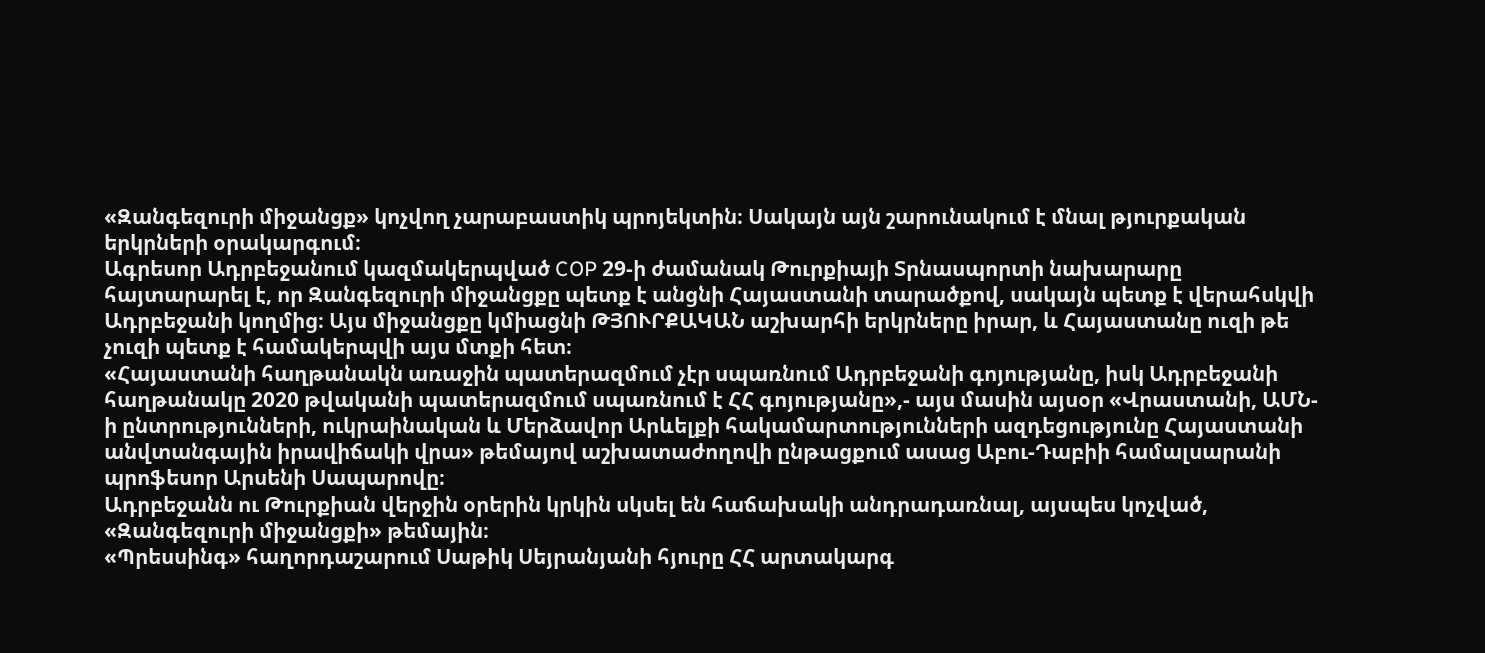«Զանգեզուրի միջանցք» կոչվող չարաբաստիկ պրոյեկտին։ Սակայն այն շարունակում է մնալ թյուրքական երկրների օրակարգում։
Ագրեսոր Ադրբեջանում կազմակերպված COP 29-ի ժամանակ Թուրքիայի Տրնասպորտի նախարարը հայտարարել է, որ Զանգեզուրի միջանցքը պետք է անցնի Հայաստանի տարածքով, սակայն պետք է վերահսկվի Ադրբեջանի կողմից։ Այս միջանցքը կմիացնի ԹՅՈՒՐՔԱԿԱՆ աշխարհի երկրները իրար, և Հայաստանը ուզի թե չուզի պետք է համակերպվի այս մտքի հետ։
«Հայաստանի հաղթանակն առաջին պատերազմում չէր սպառնում Ադրբեջանի գոյությանը, իսկ Ադրբեջանի հաղթանակը 2020 թվականի պատերազմում սպառնում է ՀՀ գոյությանը»,- այս մասին այսօր «Վրաստանի, ԱՄՆ-ի ընտրությունների, ուկրաինական և Մերձավոր Արևելքի հակամարտությունների ազդեցությունը Հայաստանի անվտանգային իրավիճակի վրա» թեմայով աշխատաժողովի ընթացքում ասաց Աբու-Դաբիի համալսարանի պրոֆեսոր Արսենի Սապարովը։
Ադրբեջանն ու Թուրքիան վերջին օրերին կրկին սկսել են հաճախակի անդրադառնալ, այսպես կոչված, «Զանգեզուրի միջանցքի» թեմային։
«Պրեսսինգ» հաղորդաշարում Սաթիկ Սեյրանյանի հյուրը ՀՀ արտակարգ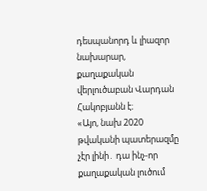դեսպանորդ և լիազոր նախարար, քաղաքական վերլուծաբան Վարդան Հակոբյանն է։
«Այո, նախ 2020 թվականի պատերազմը չէր լինի․ դա ինչ-որ քաղաքական լուծում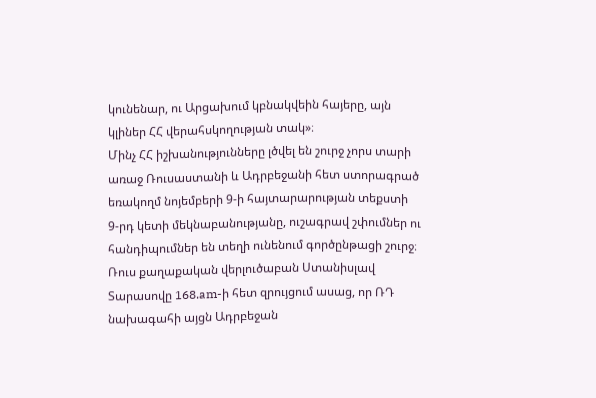կունենար, ու Արցախում կբնակվեին հայերը, այն կլիներ ՀՀ վերահսկողության տակ»։
Մինչ ՀՀ իշխանությունները լծվել են շուրջ չորս տարի առաջ Ռուսաստանի և Ադրբեջանի հետ ստորագրած եռակողմ նոյեմբերի 9-ի հայտարարության տեքստի 9-րդ կետի մեկնաբանությանը, ուշագրավ շփումներ ու հանդիպումներ են տեղի ունենում գործընթացի շուրջ։
Ռուս քաղաքական վերլուծաբան Ստանիսլավ Տարասովը 168.am-ի հետ զրույցում ասաց, որ ՌԴ նախագահի այցն Ադրբեջան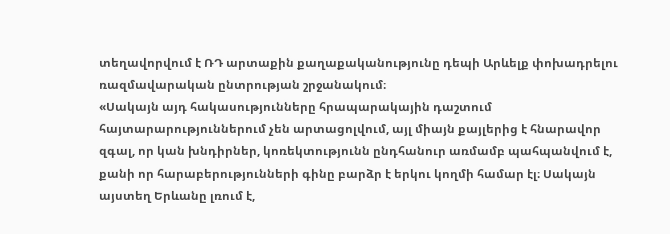տեղավորվում է ՌԴ արտաքին քաղաքականությունը դեպի Արևելք փոխադրելու ռազմավարական ընտրության շրջանակում։
«Սակայն այդ հակասությունները հրապարակային դաշտում հայտարարություններում չեն արտացոլվում, այլ միայն քայլերից է հնարավոր զգալ, որ կան խնդիրներ, կոռեկտությունն ընդհանուր առմամբ պահպանվում է, քանի որ հարաբերությունների գինը բարձր է երկու կողմի համար էլ։ Սակայն այստեղ Երևանը լռում է,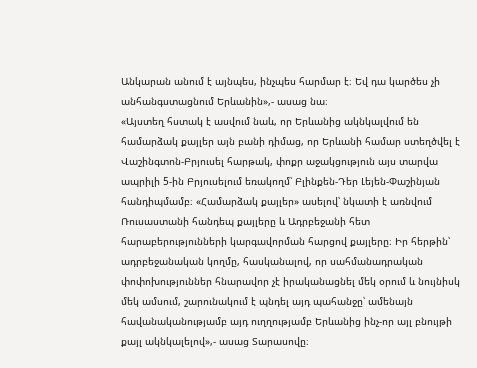Անկարան անում է այնպես, ինչպես հարմար է։ Եվ դա կարծես չի անհանգստացնում Երևանին»,- ասաց նա։
«Այստեղ հստակ է ասվում նաև, որ Երևանից ակնկալվում են համարձակ քայլեր այն բանի դիմաց, որ Երևանի համար ստեղծվել է Վաշինգտոն-Բրյուսել հարթակ, փոքր աջակցություն այս տարվա ապրիլի 5-ին Բրյուսելում եռակողմ՝ Բլինքեն-Դեր Լեյեն-Փաշինյան հանդիպմամբ։ «Համարձակ քայլեր» ասելով՝ նկատի է առնվում Ռուսաստանի հանդեպ քայլերը և Ադրբեջանի հետ հարաբերությունների կարգավորման հարցով քայլերը։ Իր հերթին՝ ադրբեջանական կողմը, հասկանալով, որ սահմանադրական փոփոխություններ հնարավոր չէ իրականացնել մեկ օրում և նույնիսկ մեկ ամսում, շարունակում է պնդել այդ պահանջը՝ ամենայն հավանականությամբ այդ ուղղությամբ Երևանից ինչ-որ այլ բնույթի քայլ ակնկալելով»,- ասաց Տարասովը։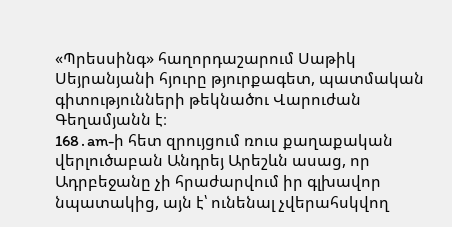«Պրեսսինգ» հաղորդաշարում Սաթիկ Սեյրանյանի հյուրը թյուրքագետ, պատմական գիտությունների թեկնածու Վարուժան Գեղամյանն է։
168․am-ի հետ զրույցում ռուս քաղաքական վերլուծաբան Անդրեյ Արեշևն ասաց, որ Ադրբեջանը չի հրաժարվում իր գլխավոր նպատակից, այն է՝ ունենալ չվերահսկվող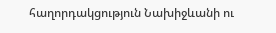հաղորդակցություն Նախիջևանի ու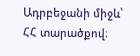Ադրբեջանի միջև՝ ՀՀ տարածքով։